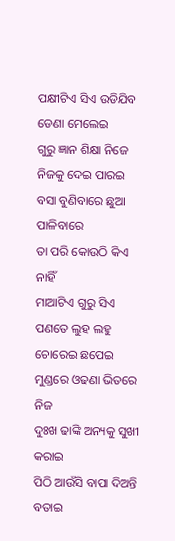ପକ୍ଷୀଟିଏ ସିଏ ଉଡିଯିବ
ଡେଣା ମେଲେଇ
ଗୁରୁ ଜ୍ଞାନ ଶିକ୍ଷା ନିଜେ
ନିଜକୁ ଦେଇ ପାରଇ
ବସା ବୁଣିବାରେ ଛୁଆ ପାଳିବାରେ
ତା ପରି କୋଉଠି କିଏ ନାହିଁ
ମାଆଟିଏ ଗୁରୁ ସିଏ
ପଣତେ ଲୁହ ଲହୁ ଚୋରେଇ ଛପେଇ
ମୁଣ୍ଡରେ ଓଢଣା ଭିତରେ ନିଜ
ଦୁଃଖ ଢାଙ୍କି ଅନ୍ୟକୁ ସୁଖୀ କରାଇ
ପିଠି ଆଉଁସି ବାପା ଦିଅନ୍ତି ବତାଇ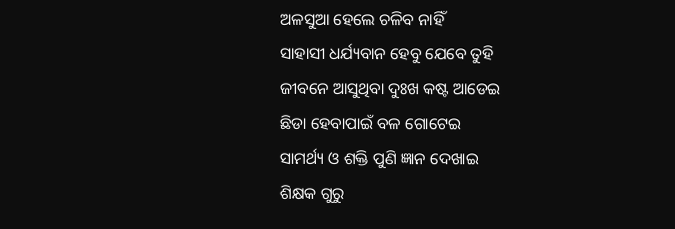ଅଳସୁଆ ହେଲେ ଚଳିବ ନାହିଁ
ସାହାସୀ ଧର୍ଯ୍ୟବାନ ହେବୁ ଯେବେ ତୁହି
ଜୀବନେ ଆସୁଥିବା ଦୁଃଖ କଷ୍ଟ ଆଡେଇ
ଛିଡା ହେବାପାଇଁ ବଳ ଗୋଟେଇ
ସାମର୍ଥ୍ୟ ଓ ଶକ୍ତି ପୁଣି ଜ୍ଞାନ ଦେଖାଇ
ଶିକ୍ଷକ ଗୁରୁ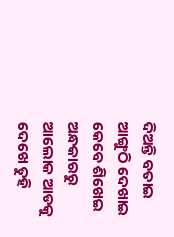ଦିଅନ୍ତି ବତାଇ
ଆଙ୍ଗୁଠି ଦେଖାଇ କେବେ ଶିଖେଇ
ଅନ୍ଧକାରରୁ ଆଲୋକ ଆଡକୁ ଦେଖେ ତୁହି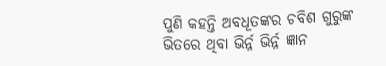ପୁଣି କହନ୍ତି ଅବଧୂତଙ୍କର ଚବିଶ ଗୁରୁଙ୍କ
ଭିତରେ ଥିବା ଭିର୍ନ୍ନ ଭିର୍ନ୍ନ ଜ୍ଞାନ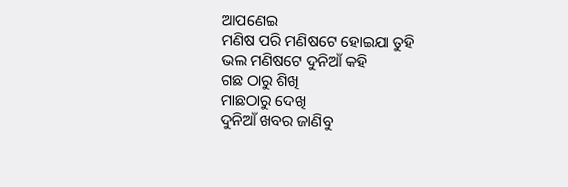ଆପଣେଇ
ମଣିଷ ପରି ମଣିଷଟେ ହୋଇଯା ତୁହି
ଭଲ ମଣିଷଟେ ଦୁନିଆଁ କହି
ଗଛ ଠାରୁ ଶିଖି
ମାଛଠାରୁ ଦେଖି
ଦୁନିଆଁ ଖବର ଜାଣିବୁ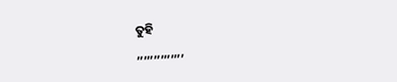ତୁହି
,,,,,,,,,,,,,,